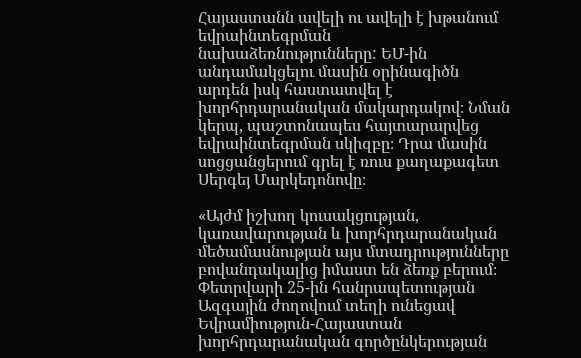Հայաստանն ավելի ու ավելի է խթանում եվրաինտեգրման նախաձեռնությունները: ԵՄ-ին անդամակցելու մասին օրինագիծն արդեն իսկ հաստատվել է խորհրդարանական մակարդակով։ Նման կերպ, պաշտոնապես հայտարարվեց եվրաինտեգրման սկիզբը։ Դրա մասին սոցցանցերում գրել է ռուս քաղաքագետ Սերգեյ Մարկեդոնովը։

«Այժմ իշխող կուսակցության, կառավարության և խորհրդարանական մեծամասնության այս մտադրությունները բովանդակալից իմաստ են ձեռք բերում։ Փետրվարի 25-ին հանրապետության Ազգային ժողովում տեղի ունեցավ Եվրամիություն-Հայաստան խորհրդարանական գործընկերության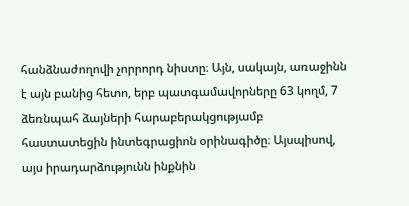հանձնաժողովի չորրորդ նիստը։ Այն, սակայն, առաջինն է այն բանից հետո, երբ պատգամավորները 63 կողմ, 7 ձեռնպահ ձայների հարաբերակցությամբ հաստատեցին ինտեգրացիոն օրինագիծը։ Այսպիսով, այս իրադարձությունն ինքնին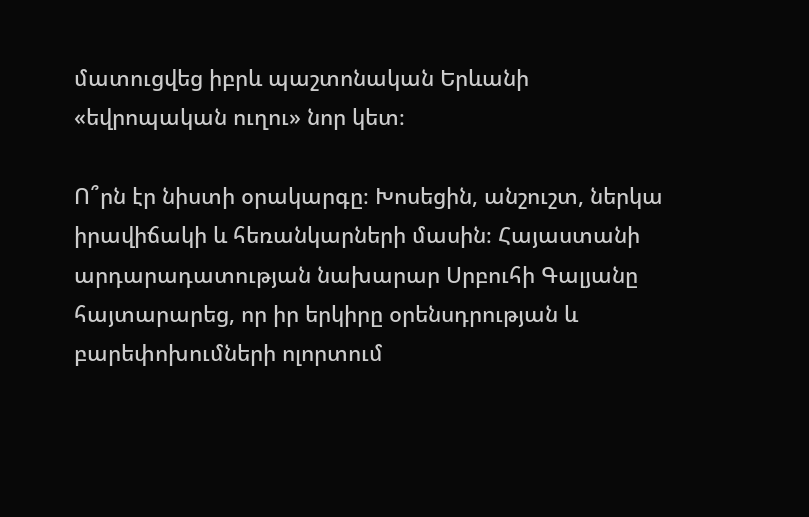մատուցվեց իբրև պաշտոնական Երևանի «եվրոպական ուղու» նոր կետ։

Ո՞րն էր նիստի օրակարգը։ Խոսեցին, անշուշտ, ներկա իրավիճակի և հեռանկարների մասին։ Հայաստանի արդարադատության նախարար Սրբուհի Գալյանը հայտարարեց, որ իր երկիրը օրենսդրության և բարեփոխումների ոլորտում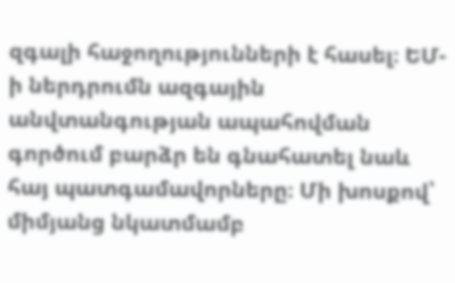զգալի հաջողությունների է հասել։ ԵՄ-ի ներդրումն ազգային անվտանգության ապահովման գործում բարձր են գնահատել նաև հայ պատգամավորները։ Մի խոսքով՝ միմյանց նկատմամբ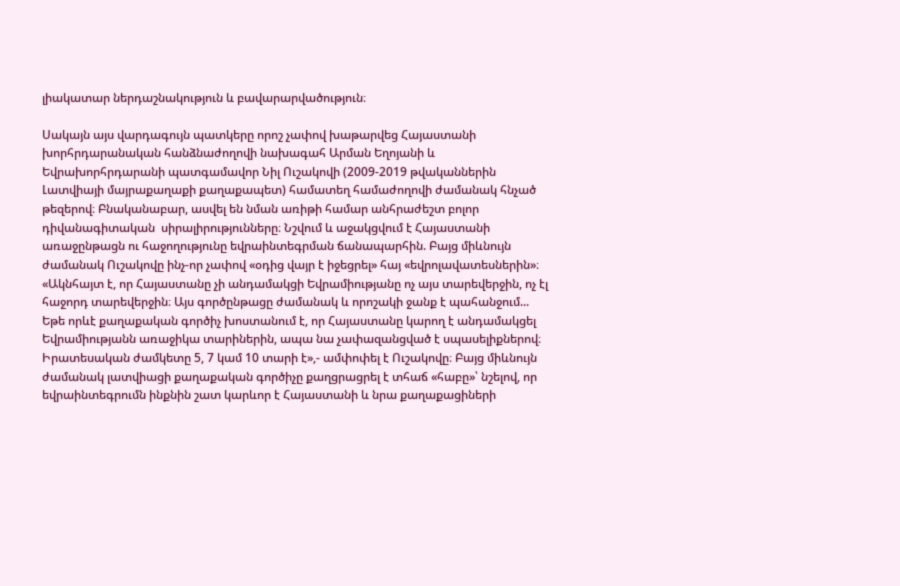լիակատար ներդաշնակություն և բավարարվածություն։

Սակայն այս վարդագույն պատկերը որոշ չափով խաթարվեց Հայաստանի խորհրդարանական հանձնաժողովի նախագահ Արման Եղոյանի և Եվրախորհրդարանի պատգամավոր Նիլ Ուշակովի (2009-2019 թվականներին Լատվիայի մայրաքաղաքի քաղաքապետ) համատեղ համաժողովի ժամանակ հնչած թեզերով։ Բնականաբար, ասվել են նման առիթի համար անհրաժեշտ բոլոր դիվանագիտական  սիրալիրությունները։ Նշվում և աջակցվում է Հայաստանի առաջընթացն ու հաջողությունը եվրաինտեգրման ճանապարհին. Բայց միևնույն ժամանակ Ուշակովը ինչ-որ չափով «օդից վայր է իջեցրել» հայ «եվրոլավատեսներին»։ «Ակնհայտ է, որ Հայաստանը չի անդամակցի Եվրամիությանը ոչ այս տարեվերջին, ոչ էլ հաջորդ տարեվերջին։ Այս գործընթացը ժամանակ և որոշակի ջանք է պահանջում... Եթե որևէ քաղաքական գործիչ խոստանում է, որ Հայաստանը կարող է անդամակցել Եվրամիությանն առաջիկա տարիներին, ապա նա չափազանցված է սպասելիքներով։ Իրատեսական ժամկետը 5, 7 կամ 10 տարի է»,- ամփոփել է Ուշակովը։ Բայց միևնույն ժամանակ լատվիացի քաղաքական գործիչը քաղցրացրել է տհաճ «հաբը»՝ նշելով, որ եվրաինտեգրումն ինքնին շատ կարևոր է Հայաստանի և նրա քաղաքացիների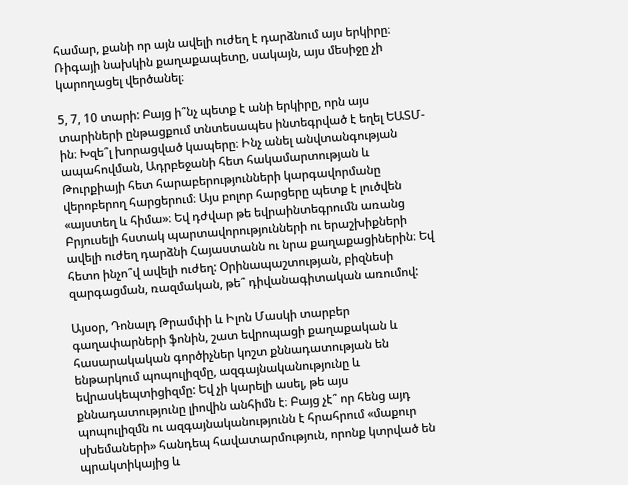համար, քանի որ այն ավելի ուժեղ է դարձնում այս երկիրը։ Ռիգայի նախկին քաղաքապետը, սակայն, այս մեսիջը չի կարողացել վերծանել։

5, 7, 10 տարի: Բայց ի՞նչ պետք է անի երկիրը, որն այս տարիների ընթացքում տնտեսապես ինտեգրված է եղել ԵԱՏՄ-ին։ Խզե՞լ խորացված կապերը։ Ինչ անել անվտանգության ապահովման, Ադրբեջանի հետ հակամարտության և Թուրքիայի հետ հարաբերությունների կարգավորմանը վերոբերող հարցերում։ Այս բոլոր հարցերը պետք է լուծվեն «այստեղ և հիմա»։ Եվ դժվար թե եվրաինտեգրումն առանց Բրյուսելի հստակ պարտավորությունների ու երաշխիքների ավելի ուժեղ դարձնի Հայաստանն ու նրա քաղաքացիներին։ Եվ հետո ինչո՞վ ավելի ուժեղ: Օրինապաշտության, բիզնեսի զարգացման, ռազմական, թե՞ դիվանագիտական առումով:

Այսօր, Դոնալդ Թրամփի և Իլոն Մասկի տարբեր գաղափարների ֆոնին, շատ եվրոպացի քաղաքական և հասարակական գործիչներ կոշտ քննադատության են ենթարկում պոպուլիզմը, ազգայնականությունը և եվրասկեպտիցիզմը: Եվ չի կարելի ասել, թե այս քննադատությունը լիովին անհիմն է։ Բայց չէ՞ որ հենց այդ պոպուլիզմն ու ազգայնականությունն է հրահրում «մաքուր սխեմաների» հանդեպ հավատարմություն, որոնք կտրված են պրակտիկայից և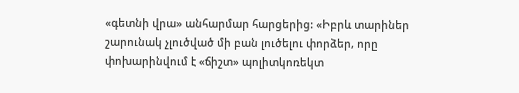«գետնի վրա» անհարմար հարցերից: «Իբրև տարիներ շարունակ չլուծված մի բան լուծելու փորձեր, որը փոխարինվում է «ճիշտ» պոլիտկոռեկտ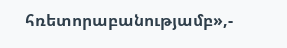հռետորաբանությամբ»,-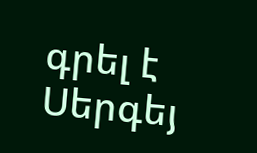գրել է Սերգեյ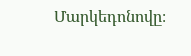Մարկեդոնովը։